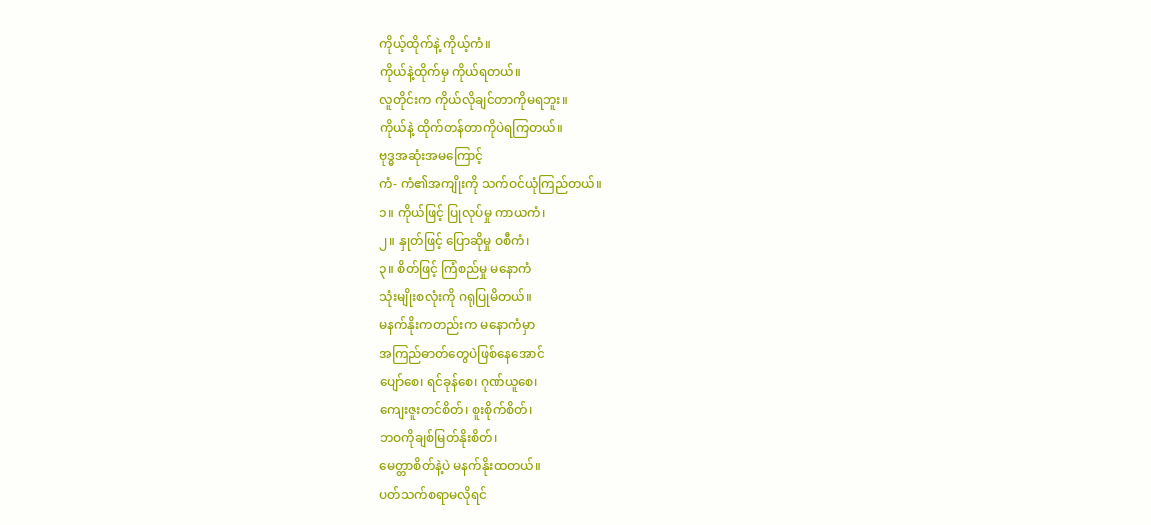ကိုယ့်ထိုက်နဲ့ ကိုယ့်ကံ။
ကိုယ်နဲ့ထိုက်မှ ကိုယ်ရတယ်။
လူတိုင်းက ကိုယ်လိုချင်တာကိုမရဘူး။
ကိုယ်နဲ့ ထိုက်တန်တာကိုပဲရကြတယ်။
ဗုဒ္ဓအဆုံးအမကြောင့်
ကံ- ကံ၏အကျိုးကို သက်ဝင်ယုံကြည်တယ်။
၁။ ကိုယ်ဖြင့် ပြုလုပ်မှု ကာယကံ၊
၂။ နှုတ်ဖြင့် ပြောဆိုမှု ဝစီကံ၊
၃။ စိတ်ဖြင့် ကြံစည်မှု မနောကံ
သုံးမျိုးစလုံးကို ဂရုပြုမိတယ်။
မနက်နိုးကတည်းက မနောကံမှာ
အကြည်ဓာတ်တွေပဲဖြစ်နေအောင်
ပျော်စေ၊ ရင်ခုန်စေ၊ ဂုဏ်ယူစေ၊
ကျေးဇူးတင်စိတ်၊ စူးစိုက်စိတ်၊
ဘဝကိုချစ်မြတ်နိုးစိတ်၊
မေတ္တာစိတ်နဲ့ပဲ မနက်နိုးထတယ်။
ပတ်သက်စရာမလိုရင်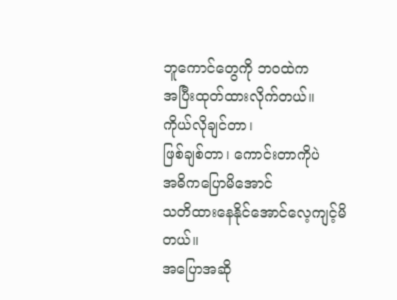ဘူကောင်တွေကို ဘဝထဲက
အပြီးထုတ်ထားလိုက်တယ်။
ကိုယ်လိုချင်တာ၊
ဖြစ်ချစ်တာ၊ ကောင်းတာကိုပဲ
အဓိကပြောမိအောင်
သတိထားနေနိုင်အောင်လေ့ကျင့်မိတယ်။
အပြောအဆို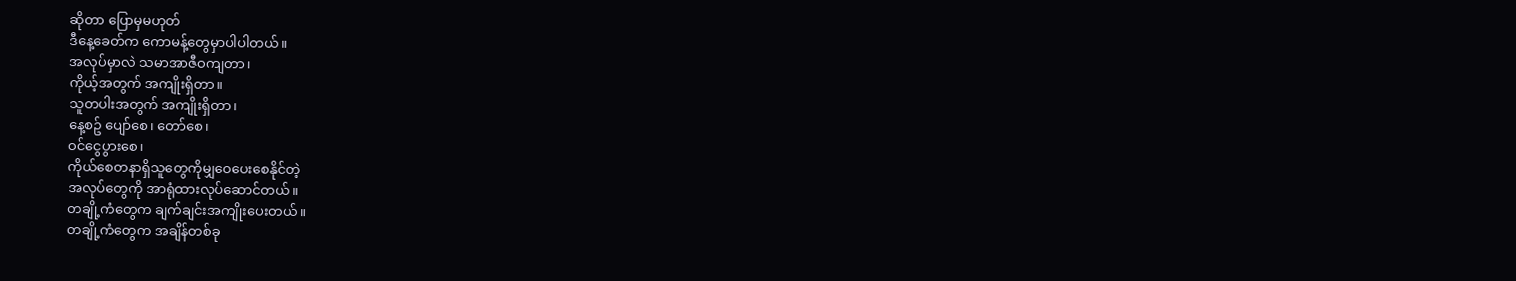ဆိုတာ ပြောမှမဟုတ်
ဒီနေ့ခေတ်က ကောမန့်တွေမှာပါပါတယ်။
အလုပ်မှာလဲ သမာအာဇီဝကျတာ၊
ကိုယ့်အတွက် အကျိုးရှိတာ။
သူတပါးအတွက် အကျိုးရှိတာ၊
နေ့စဥ် ပျော်စေ၊ တော်စေ၊
ဝင်ငွေပွားစေ၊
ကိုယ်စေတနာရှိသူတွေကိုမျှဝေပေးစေနိုင်တဲ့
အလုပ်တွေကို အာရုံထားလုပ်ဆောင်တယ်။
တချို့ကံတွေက ချက်ချင်းအကျိုးပေးတယ်။
တချို့ကံတွေက အချိန်တစ်ခု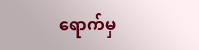ရောက်မှ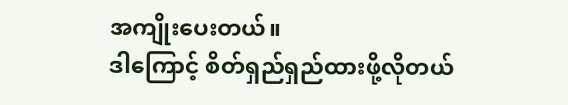အကျိုးပေးတယ်။
ဒါကြောင့် စိတ်ရှည်ရှည်ထားဖို့လိုတယ်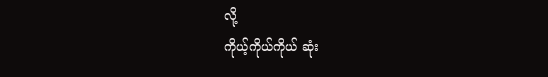လို့
ကိုယ့်ကိုယ်ကိုယ် ဆုံး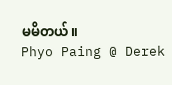မမိတယ်။
Phyo Paing @ Derek